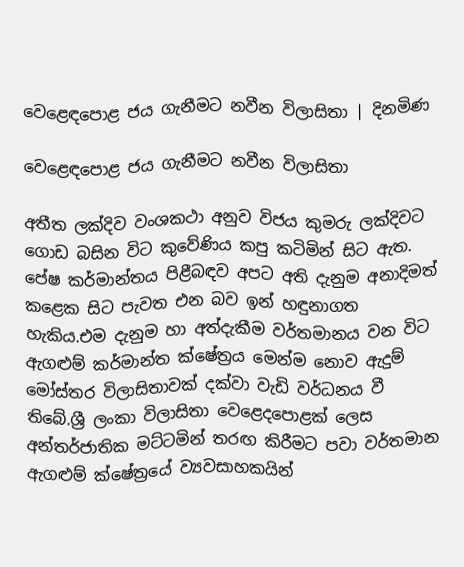වෙළෙඳපොළ ජය ගැනීමට නවීන විලාසිතා | දිනමිණ

වෙළෙඳපොළ ජය ගැනීමට නවීන විලාසිතා

අතීත ලක්දිව වංශකථා අනුව විජය කුමරු ලක්දිවට ගොඩ බසින විට කුවේණිය කපු කටිමින් සිට ඇත. පේෂ කර්මාන්තය පිළීබඳව අපට අති දැනුම අනාදිමත් කළෙක සිට පැවත එන බව ඉන් හඳුනාගත හැකිය.එම දැනුම හා අත්දැකීම වර්තමානය වන විට ඇගළුම් කර්මාන්ත ක්ෂේත්‍රය මෙන්ම නොව ඇදුම් මෝස්තර විලාසිතාවක් දක්වා වැඩි වර්ධනය වී තිබේ.ශ්‍රී ලංකා විලාසිතා වෙළෙදපොළක් ලෙස අන්තර්ජාතික මට්ටමින් තරඟ කිරීමට පවා වර්තමාන ඇගළුම් ක්ෂේත්‍රයේ ව්‍යවසාහකයින්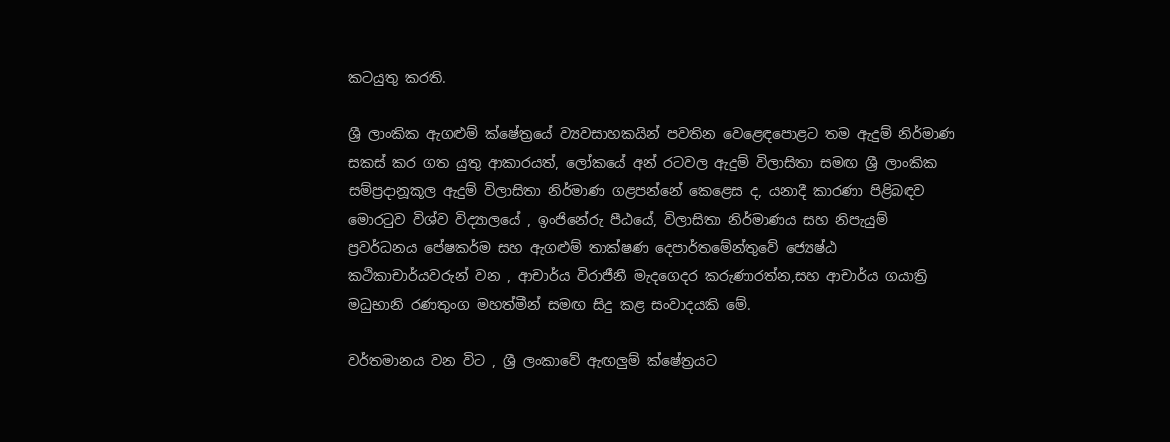කටයුතු කරති.

ශ්‍රී ලාංකික ඇගළුම් ක්ෂේත්‍රයේ ව්‍යවසාහකයින් පවතින වෙළෙඳපොළට තම ඇදුම් නිර්මාණ සකස් කර ගත යුතු ආකාරයත්, ලෝකයේ අන් රටවල ඇදුම් විලාසිතා සමඟ ශ්‍රී ලාංකික සම්ප්‍රදානූකූල ඇදුම් විලාසිතා නිර්මාණ ගළපන්නේ කෙළෙස ද, යනාදී කාරණා පිළිබඳව මොරටුව විශ්ව විද්‍යාලයේ , ඉංජිනේරු පීඨයේ, විලාසිතා නිර්මාණය සහ නිපැයුම් ප්‍රවර්ධනය පේෂකර්ම සහ ඇගළුම් තාක්ෂණ දෙපාර්තමේන්තුවේ ජ්‍යෙෂ්ඨ කථිකාචාර්යවරුන් වන , ආචාර්ය විරාජීනී මැදගෙදර කරුණාරත්න,සහ ආචාර්ය ගයාත්‍රි මධුභානි රණතුංග මහත්මීන් සමඟ සිදු කළ සංවාදයකි මේ.

වර්තමානය වන විට , ශ්‍රී ලංකාවේ ඇඟලුම් ක්ෂේත්‍රයට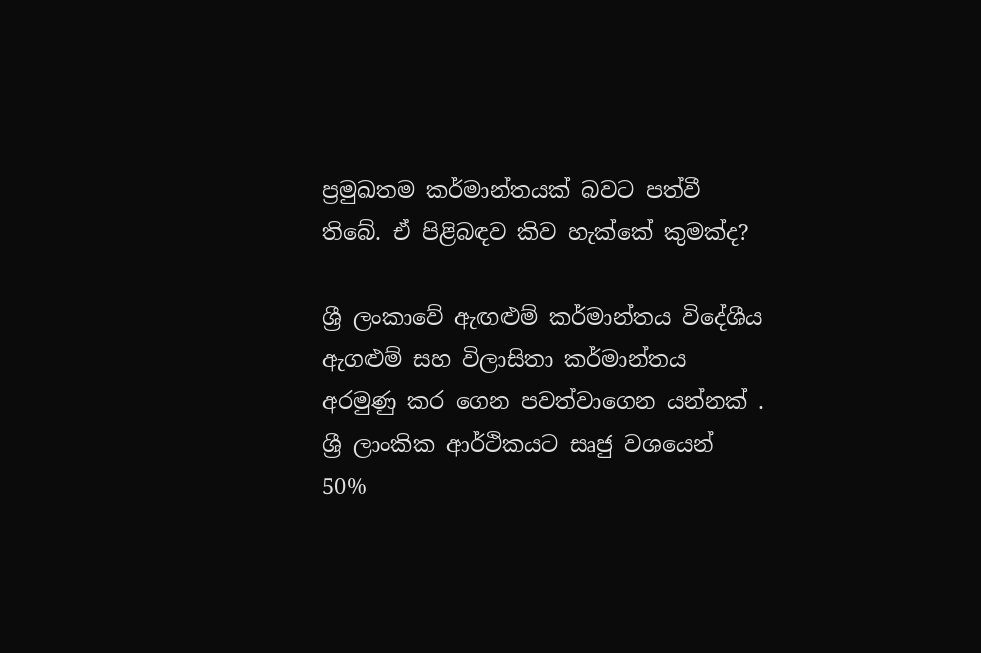ප්‍රමුඛතම කර්මාන්තයක් බවට පත්වී තිබේ. ඒ පිළිබඳව කිව හැක්කේ කුමක්ද?

ශ්‍රී ලංකාවේ ඇඟළුම් කර්මාන්තය විදේශීය ඇගළුම් සහ විලාසිතා කර්මාන්තය අරමුණු කර ගෙන පවත්වාගෙන යන්නක් . ශ්‍රී ලාංකික ආර්ථිකයට සෘජු වශයෙන් 50%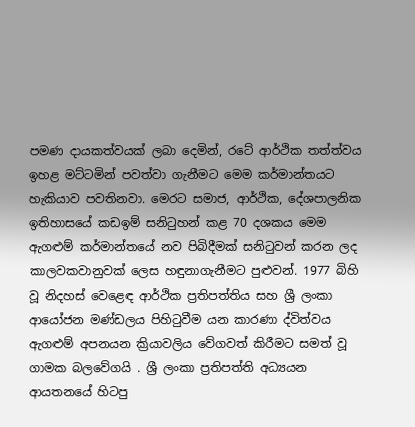පමණ දායකත්වයක් ලබා දෙමින්, රටේ ආර්ථික තත්ත්වය ඉහළ මට්ටමින් පවත්වා ගැනීමට මෙම කර්මාන්තයට හැකියාව පවතිනවා. මෙරට සමාජ, ආර්ථික, දේශපාලනික ඉතිහාසයේ කඩඉම් සනිටුහන් කළ 70 දශකය මෙම ඇගළුම් කර්මාන්තයේ නව පිබිදීමක් සනිටුවන් කරන ලද කාලවකවානුවක් ලෙස හඳුනාගැනීමට පුළුවන්. 1977 බිහි වූ නිදහස් වෙළෙඳ ආර්ථික ප්‍රතිපත්තිය සහ ශ්‍රී ලංකා ආයෝජන මණ්ඩලය පිහිටුවීම යන කාරණා ද්විත්වය ඇගළුම් අපනයන ක්‍රියාවලිය වේගවත් කිරීමට සමත් වූ ගාමක බලවේගයි . ශ්‍රී ලංකා ප්‍රතිපත්ති අධ්‍යයන ආයතනයේ හිටපු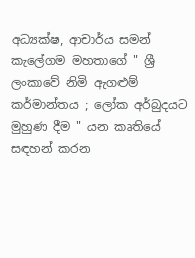අධ්‍යක්ෂ, ආචාර්ය සමන් කැලේගම මහතාගේ " ශ්‍රී ලංකාවේ නිමි ඇගළුම් කර්මාන්තය ; ලෝක අර්බුදයට මුහුණ දීම " යන කෘතියේ සඳහන් කරන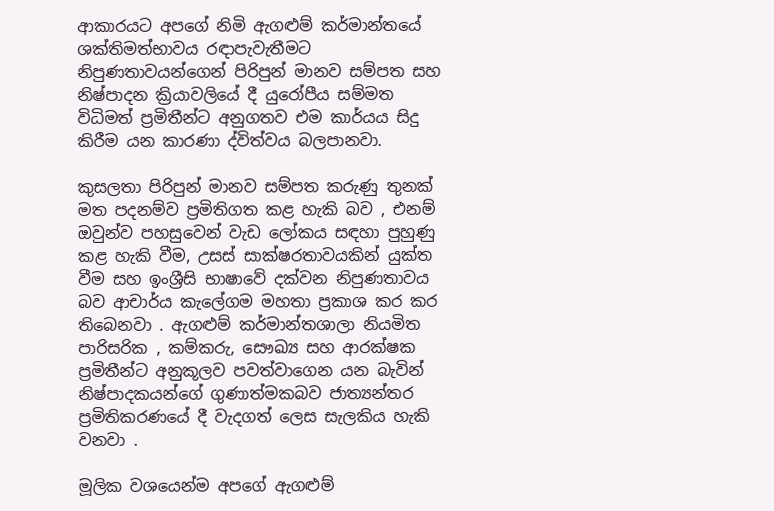ආකාරයට අපගේ නිමි ඇගළුම් කර්මාන්තයේ ශක්තිමත්භාවය රඳාපැවැතීමට නිපුණතාවයන්ගෙන් පිරිපුන් මානව සම්පත සහ නිෂ්පාදන ක්‍රියාවලියේ දී යුරෝපීය සම්මත විධිමත් ප්‍රමිතීන්ට අනුගතව එම කාර්යය සිදු කිරීම යන කාරණා ද්විත්වය බලපානවා.

කුසලතා පිරිපුන් මානව සම්පත කරුණු තුනක් මත පදනම්ව ප්‍රමිතිගත කළ හැකි බව , එනම් ඔවුන්ව පහසුවෙන් වැඩ ලෝකය සඳහා පුහුණු කළ හැකි වීම, උසස් සාක්ෂරතාවයකින් යුක්ත වීම සහ ඉංශ්‍රීසි භාෂාවේ දක්වන නිපුණතාවය බව ආචාර්ය කැලේගම මහතා ප්‍රකාශ කර කර තිබෙනවා . ඇගළුම් කර්මාන්තශාලා නියමිත පාරිසරික , කම්කරු, සෞඛ්‍ය සහ ආරක්ෂක ප්‍රමිතීන්ට අනුකූලව පවත්වාගෙන යන බැවින් නිෂ්පාදකයන්ගේ ගුණාත්මකබව ජාත්‍යන්තර ප්‍රමිතිකරණයේ දී වැදගත් ලෙස සැලකිය හැකි වනවා .

මූලික වශයෙන්ම අපගේ ඇගළුම්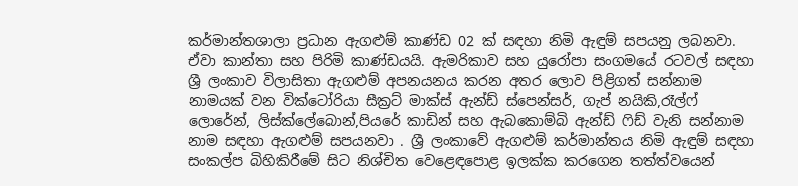කර්මාන්තශාලා ප්‍රධාන ඇගළුම් කාණ්ඩ ‍02 ක් සඳහා නිමි ඇඳුම් සපයනු ලබනවා. ඒවා කාන්තා සහ පිරිමි කාණ්ඩයයි. ඇමරිකාව සහ යුරෝපා සංගමයේ රටවල් සඳහා ශ්‍රී ලංකාව විලාසිතා ඇගළුම් අපනයනය කරන අතර ලොව පිළිගත් සන්නාම නාමයක් වන වික්ටෝරියා සීක්‍රට් මාක්ස් ඇන්ඩ් ස්පෙන්සර්, ගැප් නයිකි,රෑල්ෆ් ලොරේන්, ලිස්ක්ලේබොන්,පිය‍රේ කාඩින් සහ ඇබකොම්බි ඇන්ඩ් ෆිඩ් වැනි සන්නාම නාම සඳහා ඇගළුම් සපයනවා . ශ්‍රී ලංකාවේ ඇගළුම් කර්මාන්තය නිමි ඇඳුම් සඳහා සංකල්ප බිහිකිරීමේ සිට නිශ්චිත වෙළෙඳපොළ ඉලක්ක කරගෙන තත්ත්වයෙන්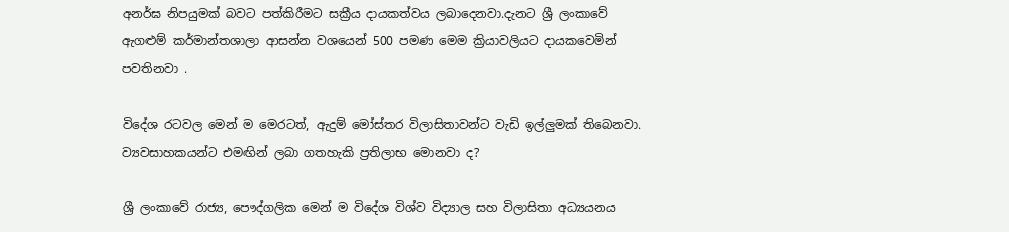අනර්ඝ නිපයුමක් බවට පත්කිරීමට සක්‍රීය දායකත්වය ලබාදෙනවා.දැනට ශ්‍රී ලංකාවේ ඇගළුම් කර්මාන්තශාලා ආසන්න වශයෙන් 500 පමණ මෙම ක්‍රියාවලියට දායකවෙමින් පවතිනවා .

විදේශ රටවල මෙන් ම මෙරටත්, ඇදුම් මෝස්තර විලාසිතාවන්ට වැඩි ඉල්ලුමක් තිබෙනවා. ව්‍යවසාහකයන්ට එමඟින් ලබා ගතහැකි ප්‍රතිලාභ මොනවා ද?

ශ්‍රී ලංකාවේ රාජ්‍ය, පෞද්ගලික මෙන් ම විදේශ විශ්ව විද්‍යාල සහ විලාසිතා අධ්‍යයනය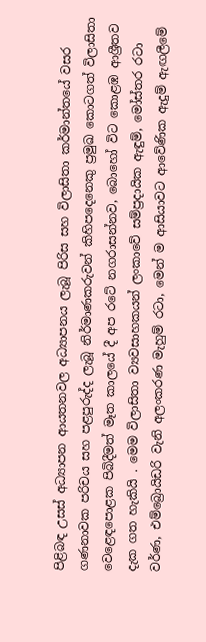පිළිබඳ උසස් අධ්‍යාපන ආයතනවල අධ්‍යාපනය ලැබූ පිරිස සහ විලාසිතා කර්මාන්තයේ වසර ගණනාවක පරිචය සහ පළපුරුද්ද ලැබූ නිර්මාණකරුවන් කිහිපදෙනෙකු ප්‍රමුඛ කොටගත් විලාසිතා වෙළෙඳපොළක පිබිදීමත් මෑත කාලයේ දී අප රටේ නගරාසන්නව, බොහෝ විට කොළඹ ආශ්‍රීතව දැක ගත හැකියි . මෙම විලාසිතා ව්‍යවසාහකයන් ලංකාවේ සම්ප්‍රදායික ඇඳුම්, මෝස්තර රටා වර්ණ, එම්බ්‍රොයිඩරි වැනි අලංකරණ මැහුම් රටා, මෙන් ම ආසියාවට ආවේණික ඇදුම් ඇඟලීමේ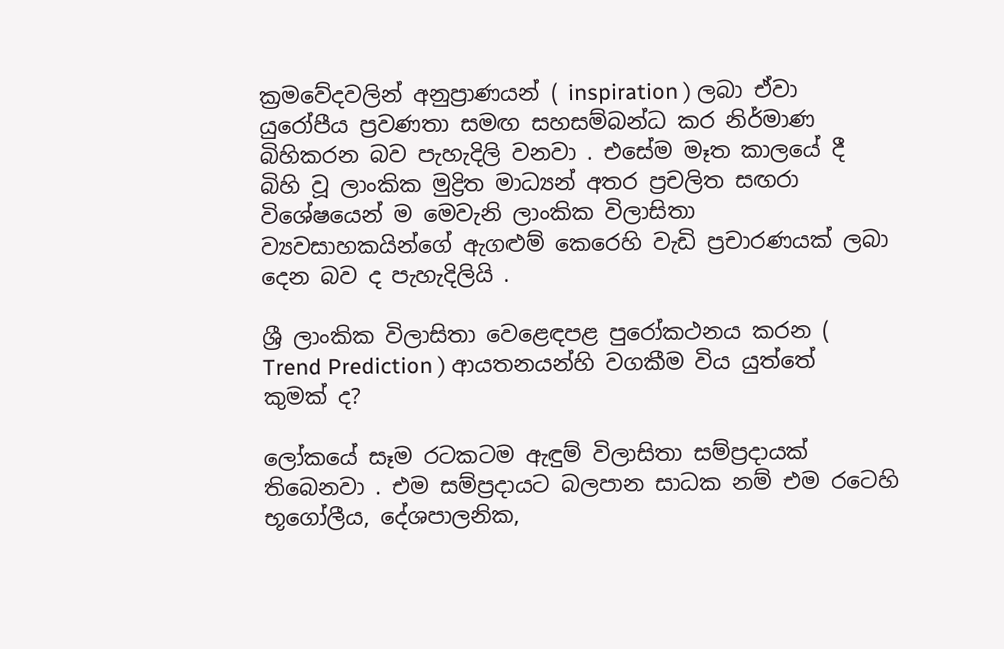ක්‍රමවේදවලින් අනුප්‍රාණයන් ( inspiration ) ලබා ඒවා යුරෝපීය ප්‍රවණතා සමඟ සහසම්බන්ධ කර නිර්මාණ බිහිකරන බව පැහැදිලි වනවා . එසේම මෑත කාලයේ දී බිහි වූ ලාංකික මුද්‍රිත මාධ්‍යන් අතර ප්‍රචලිත සඟරා විශේෂයෙන් ම මෙවැනි ලාංකික විලාසිතා ව්‍යවසාහකයින්ගේ ඇගළුම් කෙරෙහි වැඩි ප්‍රචාරණයක් ලබා දෙන බව ද පැහැදිලියි .

ශ්‍රී ලාංකික විලාසිතා වෙළෙඳපළ පුරෝකථනය කරන ( Trend Prediction ) ආයතනයන්හි වගකීම විය යුත්තේ කුමක් ද?

ලෝකයේ සෑම රටකටම ඇඳුම් විලාසිතා සම්ප්‍රදායක් තිබෙනවා . එම සම්ප්‍රදායට බලපාන සාධක නම් එම රටෙහි භූගෝලීය, දේශපාලනික,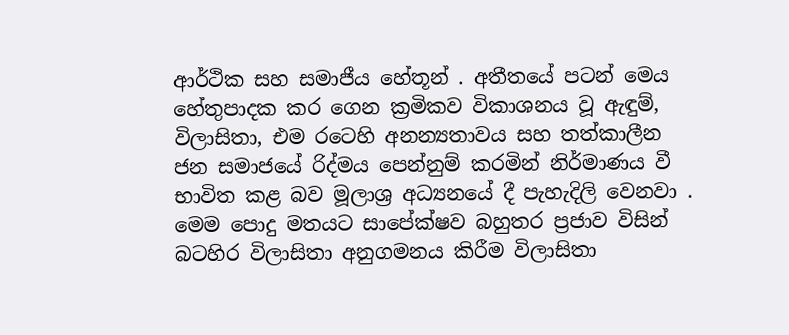ආර්ථික සහ සමාජීය හේතූන් . අතීතයේ පටන් මෙය හේතුපාදක කර ගෙන ක්‍රමිකව විකාශනය වූ ඇඳුම්, විලාසිතා, එම රටෙහි අනන්‍යතාවය සහ තත්කාලීන ජන සමාජයේ රිද්මය පෙන්නුම් කරමින් නිර්මාණය වී භාවිත කළ බව මූලාශ්‍ර අධ්‍යනයේ දී පැහැදිලි වෙනවා . මෙම පොදු මතයට සාපේක්ෂව බහුතර ප්‍රජාව විසින් බටහිර විලාසිතා අනුගමනය කිරීම විලාසිතා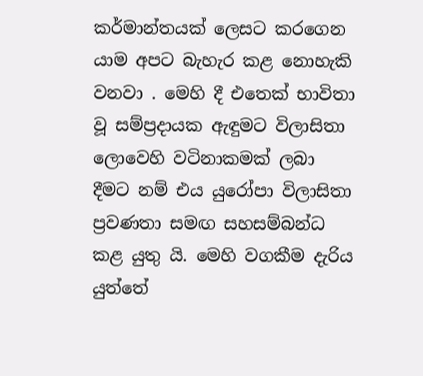කර්මාන්තයක් ලෙසට කරගෙන යාම අපට බැහැර කළ නොහැකි වනවා . මෙහි දී එතෙක් භාවිතා වූ සම්ප්‍රදායක ඇඳුමට විලාසිතා ලොවෙහි වටිනාකමක් ලබා දීමට නම් එය යුරෝපා විලාසිතා ප්‍රවණතා සමඟ සහසම්බන්ධ කළ යුතු යි. මෙහි වගකීම දැරිය යුත්තේ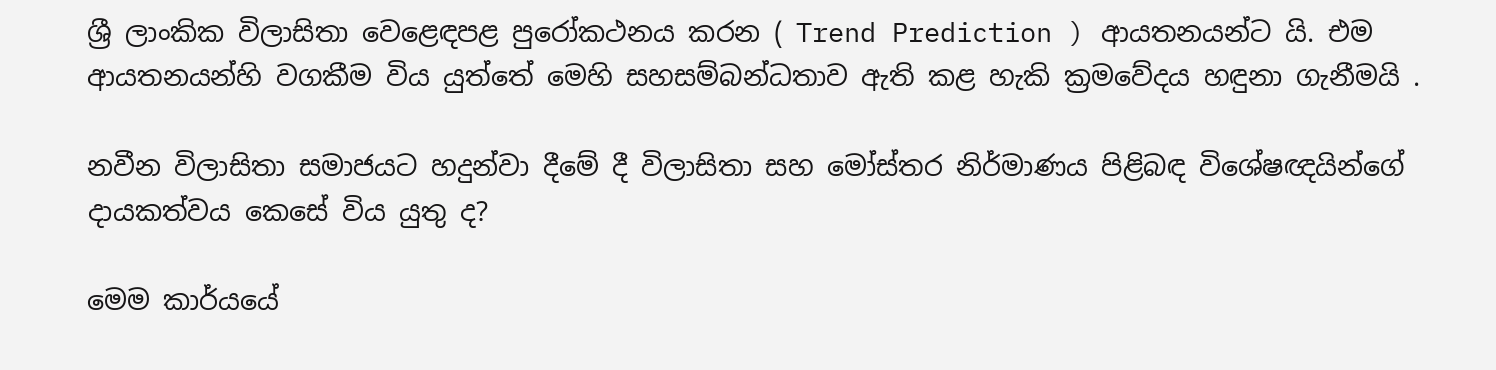ශ්‍රී ලාංකික විලාසිතා වෙළෙඳපළ පුරෝකථනය කරන ( Trend Prediction ) ආයතනයන්ට යි. එම ආයතනයන්හි වගකීම විය යුත්තේ මෙහි සහසම්බන්ධතාව ඇති කළ හැකි ක්‍රමවේදය හඳුනා ගැනීමයි .

නවීන විලාසිතා සමාජයට හදුන්වා දීමේ දී විලාසිතා සහ මෝස්තර නිර්මාණය පිළිබඳ විශේෂඥයින්ගේ දායකත්වය කෙසේ විය යුතු ද?

මෙම කාර්යයේ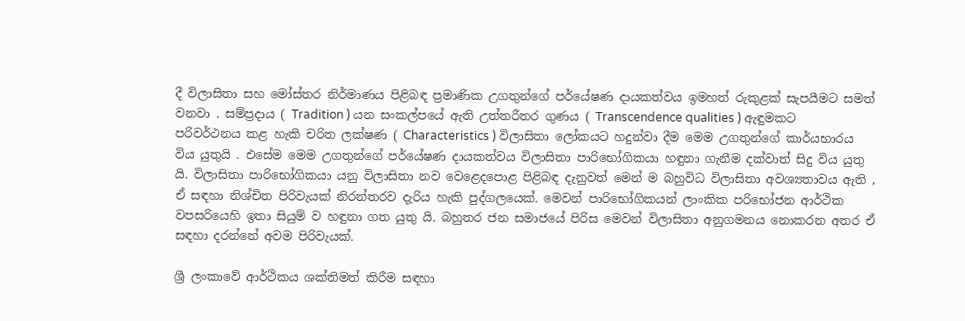දී විලාසිතා සහ මෝස්තර නිර්මාණය පිළිබඳ ප්‍රමාණික උගතුන්ගේ පර්යේෂණ දායකත්වය ඉමහත් රුකුළක් සැපයීමට සමත් වනවා . සම්ප්‍රදාය ( Tradition ) යන සංකල්පයේ ඇති උත්තරීතර ගුණය ( Transcendence qualities ) ඇඳුමකට පරිවර්ථනය කළ හැකි චරිත ලක්ෂණ ( Characteristics ) විලාසිතා ලෝකයට හදුන්වා දීම මෙම උගතුන්ගේ කාර්යභාරය විය යුතුයි . එසේම මෙම උගතුන්ගේ පර්යේෂණ දායකත්වය විලාසිතා පාරිභෝගිකයා හඳුනා ගැනීම දක්වාත් සිදු විය යුතු යි. විලාසිතා පාරිභෝගිකයා යනු විලාසිතා නව වෙළෙදපොළ පිළිබඳ දැනුවත් මෙන් ම බහුවිධ විලාසිතා අවශ්‍යතාවය ඇති , ඒ සඳහා නිශ්චිත පිරිවැයක් නිරන්තරව දැරිය හැකි පුද්ගලයෙක්. මෙවන් පාරිභෝගිකයන් ලාංකික පරිභෝජන ආර්ථික වපසරියෙහි ඉතා සියුම් ව හඳුනා ගත යුතු යි. බහුතර ජන සමාජයේ පිරිස මෙවන් විලාසිතා අනුගමනය නොකරන අතර ඒ සඳහා දරන්නේ අවම පිරිවැයක්.

ශ්‍රී ලංකාවේ ආර්ථිකය ශක්තිමත් කිරීම සඳහා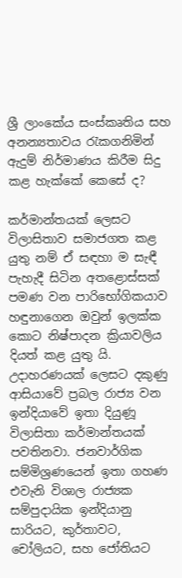ශ්‍රී ලාංකේය සංස්කෘතිය සහ අනන්‍යතාවය රැකගනිමින් ඇදුම් නිර්මාණය කිරීම සිදු කළ හැක්කේ කෙසේ ද?

කර්මාන්තයක් ලෙසට විලාසිතාව සමාජගත කළ යුතු නම් ඒ සඳහා ම සැඳී පැහැදී සිටින අතළොස්සක් පමණ වන පාරිභෝගිකයාව හඳුනාගෙන ඔවුන් ඉලක්ක කොට නිෂ්පාදන ක්‍රියාවලිය දියත් කළ යුතු යි. උදාහරණයක් ලෙසට දකුණු ආසියාවේ ප්‍රබල රාජ්‍ය වන ඉන්දියාවේ ඉතා දියුණූ විලාසිතා කර්මාන්තයක් පවතිනවා. ජනවාර්ගික සම්මිශ්‍රණයෙන් ඉතා ගහණ එවැනි විශාල රාජ්‍යක සම්පුදායික ඉන්දියානු සාරියට, කුර්තාවට, චෝලියට, සහ ජෝතියට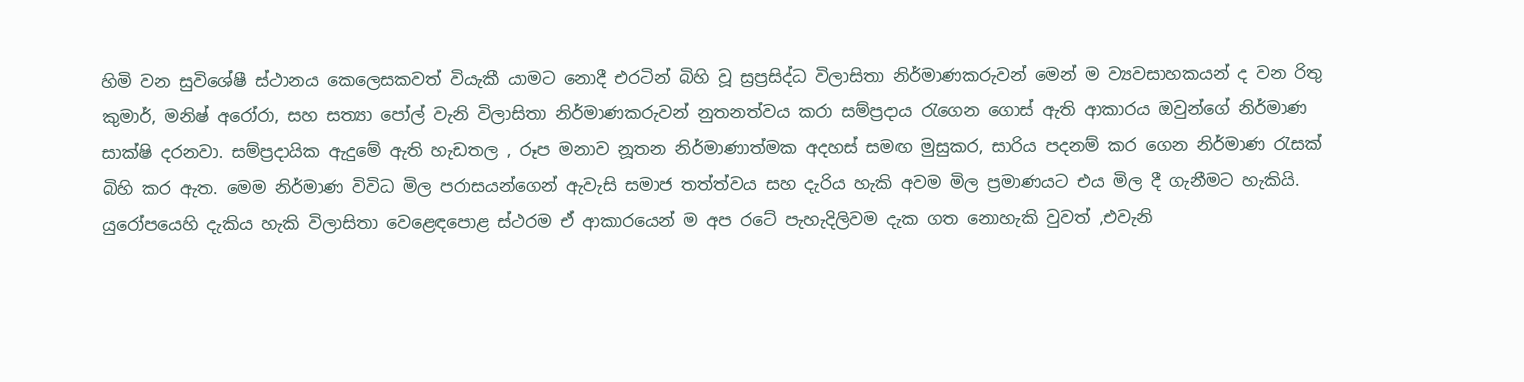හිමි වන සුවිශේෂී ස්ථානය කෙලෙසකවත් වියැකී යාමට නොදී එරටින් බිහි වූ ස්‍රප්‍රසිද්ධ විලාසිතා නිර්මාණකරුවන් මෙන් ම ව්‍යවසාහකයන් ද වන රිතු කුමාර්, මනිෂ් අරෝරා, සහ සත්‍යා පෝල් වැනි විලාසිතා නිර්මාණකරුවන් නුතනත්වය කරා සම්ප්‍රදාය රැගෙන ගොස් ඇති ආකාරය ඔවුන්ගේ නිර්මාණ සාක්ෂි දරනවා. සම්ප්‍රදායික ඇදුමේ ඇති හැඩතල , රූප මනාව නූතන නිර්මාණාත්මක අදහස් සමඟ මුසුකර, සාරිය පදනම් කර‍ ගෙන නිර්මාණ රැසක් බිහි කර ඇත. මෙම නිර්මාණ විවිධ මිල පරාසයන්ගෙන් ඇවැසි සමාජ තත්ත්වය සහ දැරිය හැකි අවම මිල ප්‍රමාණයට එය මිල දී ගැනීමට හැකියි. යුරෝපයෙහි දැකිය හැකි විලාසිතා වෙළෙඳපොළ ස්ථරම ඒ ආකාරයෙන් ම අප රටේ පැහැදිලිවම දැක ගත නොහැකි වුවත් ,එවැනි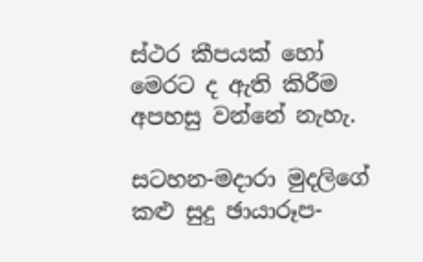ස්ථර කීපයක් හෝ මෙරට ද ඇති කිරීම අපහසු වන්නේ නැහැ.

සටහන-මදාරා මුදලිගේ
කළු සුදු ඡායාරූප-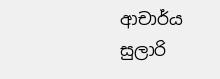ආචාර්ය සුලාරි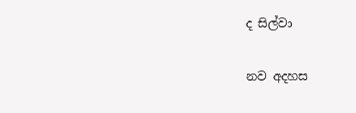ද සිල්වා

නව අදහස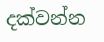දක්වන්න